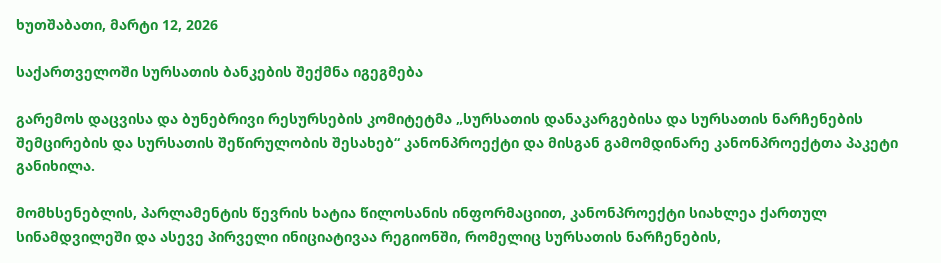ხუთშაბათი, მარტი 12, 2026

საქართველოში სურსათის ბანკების შექმნა იგეგმება

გარემოს დაცვისა და ბუნებრივი რესურსების კომიტეტმა „სურსათის დანაკარგებისა და სურსათის ნარჩენების შემცირების და სურსათის შეწირულობის შესახებ“ კანონპროექტი და მისგან გამომდინარე კანონპროექტთა პაკეტი განიხილა.

მომხსენებლის, პარლამენტის წევრის ხატია წილოსანის ინფორმაციით, კანონპროექტი სიახლეა ქართულ სინამდვილეში და ასევე პირველი ინიციატივაა რეგიონში, რომელიც სურსათის ნარჩენების,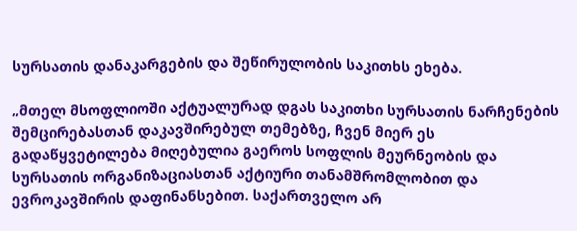სურსათის დანაკარგების და შეწირულობის საკითხს ეხება.

„მთელ მსოფლიოში აქტუალურად დგას საკითხი სურსათის ნარჩენების შემცირებასთან დაკავშირებულ თემებზე, ჩვენ მიერ ეს გადაწყვეტილება მიღებულია გაეროს სოფლის მეურნეობის და სურსათის ორგანიზაციასთან აქტიური თანამშრომლობით და ევროკავშირის დაფინანსებით. საქართველო არ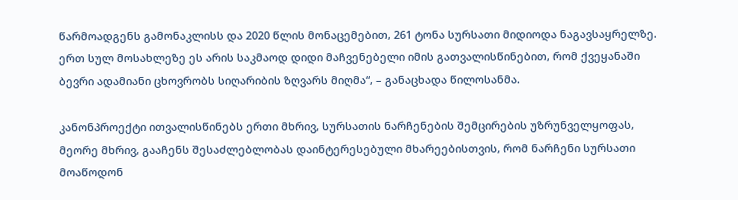წარმოადგენს გამონაკლისს და 2020 წლის მონაცემებით, 261 ტონა სურსათი მიდიოდა ნაგავსაყრელზე. ერთ სულ მოსახლეზე ეს არის საკმაოდ დიდი მაჩვენებელი იმის გათვალისწინებით, რომ ქვეყანაში ბევრი ადამიანი ცხოვრობს სიღარიბის ზღვარს მიღმა“, – განაცხადა წილოსანმა.

კანონპროექტი ითვალისწინებს ერთი მხრივ, სურსათის ნარჩენების შემცირების უზრუნველყოფას, მეორე მხრივ, გააჩენს შესაძლებლობას დაინტერესებული მხარეებისთვის, რომ ნარჩენი სურსათი მოაწოდონ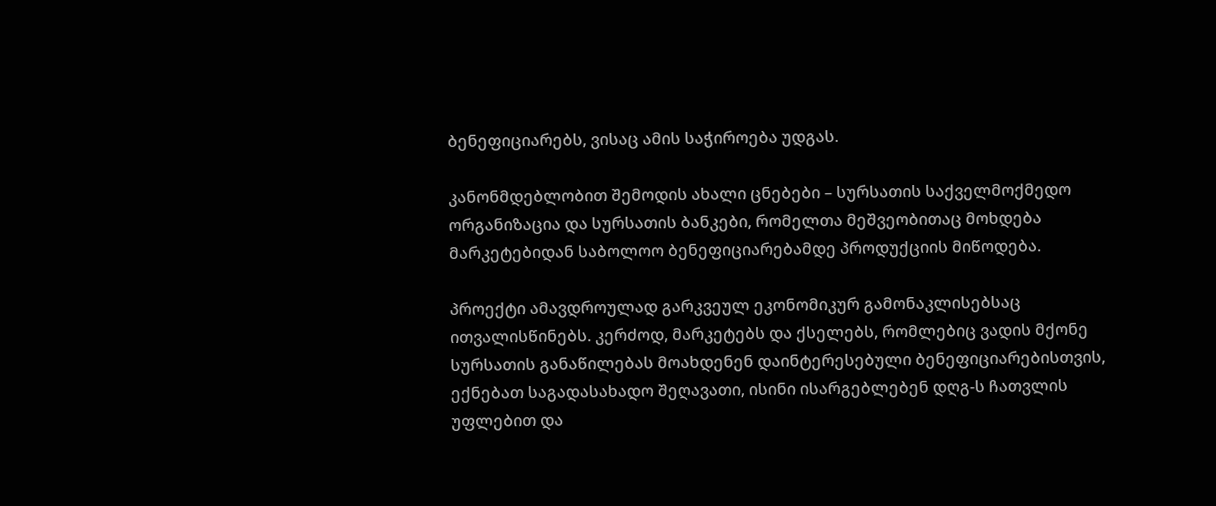ბენეფიციარებს, ვისაც ამის საჭიროება უდგას.

კანონმდებლობით შემოდის ახალი ცნებები – სურსათის საქველმოქმედო ორგანიზაცია და სურსათის ბანკები, რომელთა მეშვეობითაც მოხდება მარკეტებიდან საბოლოო ბენეფიციარებამდე პროდუქციის მიწოდება.

პროექტი ამავდროულად გარკვეულ ეკონომიკურ გამონაკლისებსაც ითვალისწინებს. კერძოდ, მარკეტებს და ქსელებს, რომლებიც ვადის მქონე სურსათის განაწილებას მოახდენენ დაინტერესებული ბენეფიციარებისთვის, ექნებათ საგადასახადო შეღავათი, ისინი ისარგებლებენ დღგ-ს ჩათვლის უფლებით და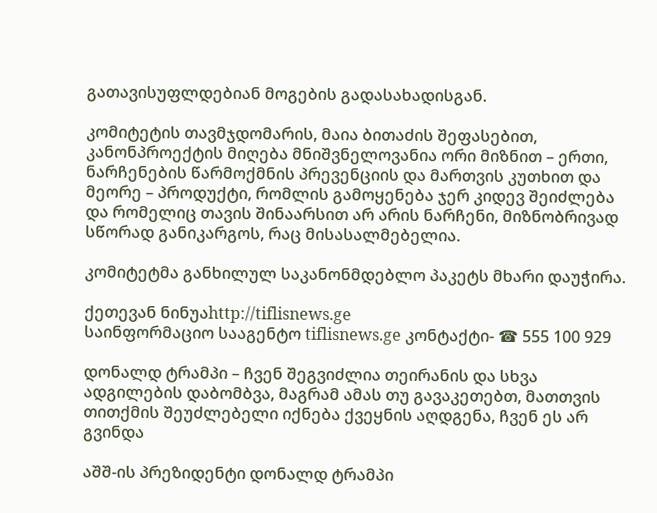გათავისუფლდებიან მოგების გადასახადისგან.

კომიტეტის თავმჯდომარის, მაია ბითაძის შეფასებით, კანონპროექტის მიღება მნიშვნელოვანია ორი მიზნით – ერთი, ნარჩენების წარმოქმნის პრევენციის და მართვის კუთხით და მეორე – პროდუქტი, რომლის გამოყენება ჯერ კიდევ შეიძლება და რომელიც თავის შინაარსით არ არის ნარჩენი, მიზნობრივად სწორად განიკარგოს, რაც მისასალმებელია.

კომიტეტმა განხილულ საკანონმდებლო პაკეტს მხარი დაუჭირა.

ქეთევან ნინუაhttp://tiflisnews.ge
საინფორმაციო სააგენტო tiflisnews.ge კონტაქტი- ☎ 555 100 929

დონალდ ტრამპი – ჩვენ შეგვიძლია თეირანის და სხვა ადგილების დაბომბვა, მაგრამ ამას თუ გავაკეთებთ, მათთვის თითქმის შეუძლებელი იქნება ქვეყნის აღდგენა, ჩვენ ეს არ გვინდა

აშშ-ის პრეზიდენტი დონალდ ტრამპი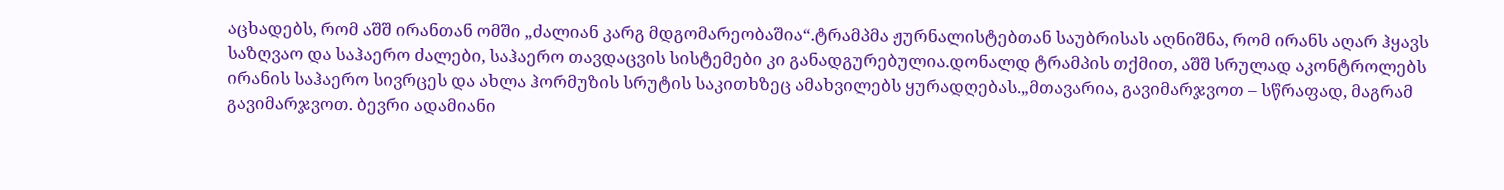აცხადებს, რომ აშშ ირანთან ომში „ძალიან კარგ მდგომარეობაშია“.ტრამპმა ჟურნალისტებთან საუბრისას აღნიშნა, რომ ირანს აღარ ჰყავს საზღვაო და საჰაერო ძალები, საჰაერო თავდაცვის სისტემები კი განადგურებულია.დონალდ ტრამპის თქმით, აშშ სრულად აკონტროლებს ირანის საჰაერო სივრცეს და ახლა ჰორმუზის სრუტის საკითხზეც ამახვილებს ყურადღებას.„მთავარია, გავიმარჯვოთ – სწრაფად, მაგრამ გავიმარჯვოთ. ბევრი ადამიანი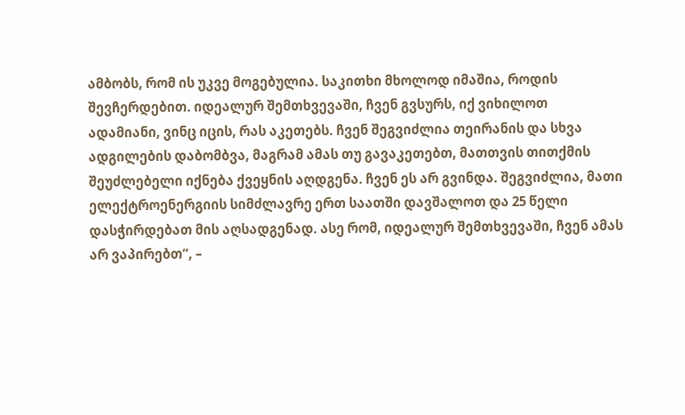ამბობს, რომ ის უკვე მოგებულია. საკითხი მხოლოდ იმაშია, როდის შევჩერდებით. იდეალურ შემთხვევაში, ჩვენ გვსურს, იქ ვიხილოთ ადამიანი, ვინც იცის, რას აკეთებს. ჩვენ შეგვიძლია თეირანის და სხვა ადგილების დაბომბვა, მაგრამ ამას თუ გავაკეთებთ, მათთვის თითქმის შეუძლებელი იქნება ქვეყნის აღდგენა. ჩვენ ეს არ გვინდა. შეგვიძლია, მათი ელექტროენერგიის სიმძლავრე ერთ საათში დავშალოთ და 25 წელი დასჭირდებათ მის აღსადგენად. ასე რომ, იდეალურ შემთხვევაში, ჩვენ ამას არ ვაპირებთ“, –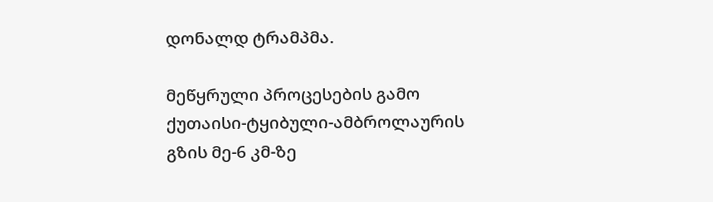დონალდ ტრამპმა.

მეწყრული პროცესების გამო ქუთაისი-ტყიბული-ამბროლაურის გზის მე-6 კმ-ზე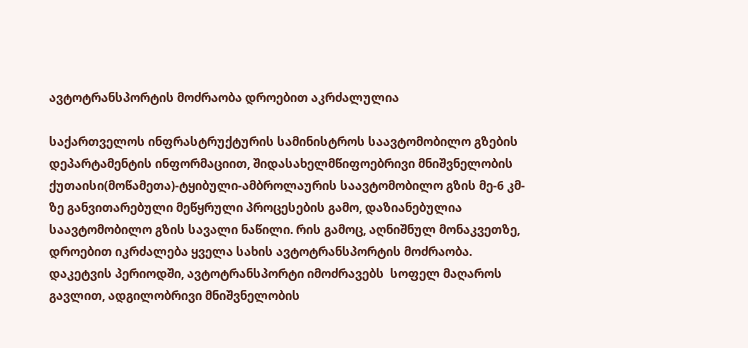ავტოტრანსპორტის მოძრაობა დროებით აკრძალულია

საქართველოს ინფრასტრუქტურის სამინისტროს საავტომობილო გზების დეპარტამენტის ინფორმაციით, შიდასახელმწიფოებრივი მნიშვნელობის ქუთაისი(მოწამეთა)-ტყიბული-ამბროლაურის საავტომობილო გზის მე-6 კმ-ზე განვითარებული მეწყრული პროცესების გამო, დაზიანებულია საავტომობილო გზის სავალი ნაწილი. რის გამოც, აღნიშნულ მონაკვეთზე, დროებით იკრძალება ყველა სახის ავტოტრანსპორტის მოძრაობა. დაკეტვის პერიოდში, ავტოტრანსპორტი იმოძრავებს  სოფელ მაღაროს გავლით, ადგილობრივი მნიშვნელობის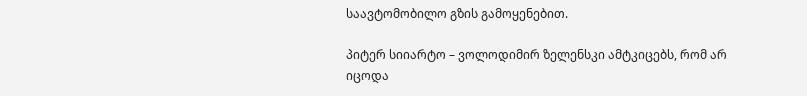საავტომობილო გზის გამოყენებით.

პიტერ სიიარტო – ვოლოდიმირ ზელენსკი ამტკიცებს, რომ არ იცოდა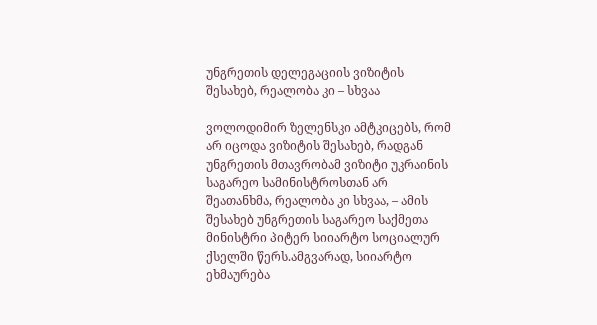უნგრეთის დელეგაციის ვიზიტის შესახებ, რეალობა კი – სხვაა

ვოლოდიმირ ზელენსკი ამტკიცებს, რომ არ იცოდა ვიზიტის შესახებ, რადგან უნგრეთის მთავრობამ ვიზიტი უკრაინის საგარეო სამინისტროსთან არ შეათანხმა, რეალობა კი სხვაა, – ამის შესახებ უნგრეთის საგარეო საქმეთა მინისტრი პიტერ სიიარტო სოციალურ ქსელში წერს.ამგვარად, სიიარტო ეხმაურება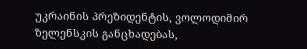უკრაინის პრეზიდენტის, ვოლოდიმირ ზელენსკის განცხადებას,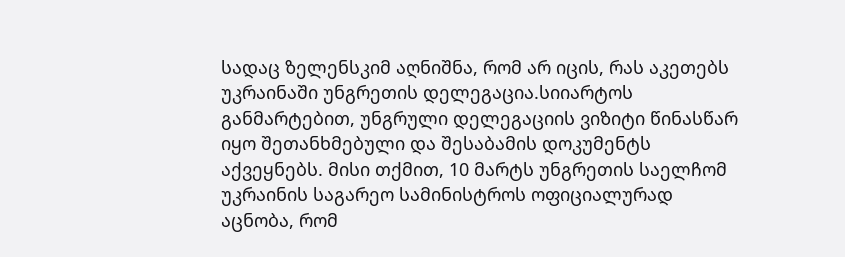სადაც ზელენსკიმ აღნიშნა, რომ არ იცის, რას აკეთებს უკრაინაში უნგრეთის დელეგაცია.სიიარტოს განმარტებით, უნგრული დელეგაციის ვიზიტი წინასწარ იყო შეთანხმებული და შესაბამის დოკუმენტს აქვეყნებს. მისი თქმით, 10 მარტს უნგრეთის საელჩომ უკრაინის საგარეო სამინისტროს ოფიციალურად აცნობა, რომ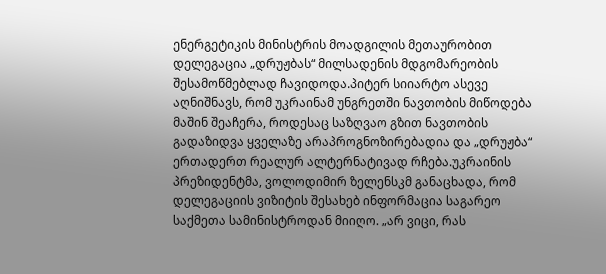ენერგეტიკის მინისტრის მოადგილის მეთაურობით დელეგაცია „დრუჟბას“ მილსადენის მდგომარეობის შესამოწმებლად ჩავიდოდა.პიტერ სიიარტო ასევე აღნიშნავს, რომ უკრაინამ უნგრეთში ნავთობის მიწოდება მაშინ შეაჩერა, როდესაც საზღვაო გზით ნავთობის გადაზიდვა ყველაზე არაპროგნოზირებადია და „დრუჟბა“ ერთადერთ რეალურ ალტერნატივად რჩება.უკრაინის პრეზიდენტმა, ვოლოდიმირ ზელენსკმ განაცხადა, რომ დელეგაციის ვიზიტის შესახებ ინფორმაცია საგარეო საქმეთა სამინისტროდან მიიღო. „არ ვიცი, რას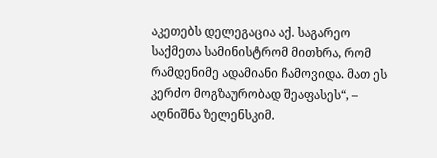აკეთებს დელეგაცია აქ. საგარეო საქმეთა სამინისტრომ მითხრა, რომ რამდენიმე ადამიანი ჩამოვიდა. მათ ეს კერძო მოგზაურობად შეაფასეს“, – აღნიშნა ზელენსკიმ.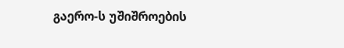გაერო-ს უშიშროების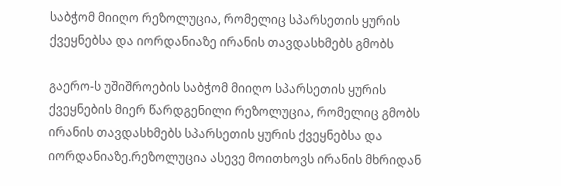საბჭომ მიიღო რეზოლუცია, რომელიც სპარსეთის ყურის ქვეყნებსა და იორდანიაზე ირანის თავდასხმებს გმობს

გაერო-ს უშიშროების საბჭომ მიიღო სპარსეთის ყურის ქვეყნების მიერ წარდგენილი რეზოლუცია, რომელიც გმობს ირანის თავდასხმებს სპარსეთის ყურის ქვეყნებსა და იორდანიაზე.რეზოლუცია ასევე მოითხოვს ირანის მხრიდან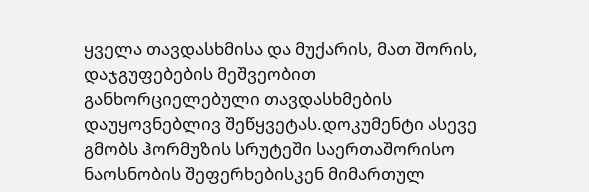ყველა თავდასხმისა და მუქარის, მათ შორის, დაჯგუფებების მეშვეობით განხორციელებული თავდასხმების დაუყოვნებლივ შეწყვეტას.დოკუმენტი ასევე გმობს ჰორმუზის სრუტეში საერთაშორისო ნაოსნობის შეფერხებისკენ მიმართულ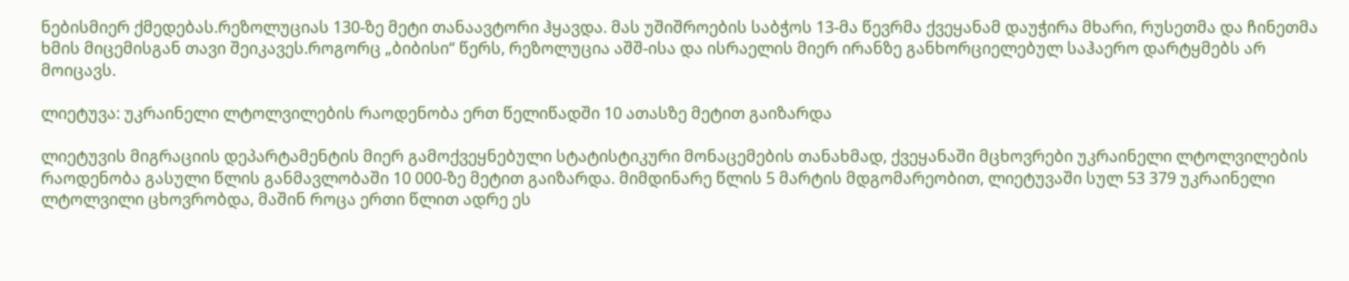ნებისმიერ ქმედებას.რეზოლუციას 130-ზე მეტი თანაავტორი ჰყავდა. მას უშიშროების საბჭოს 13-მა წევრმა ქვეყანამ დაუჭირა მხარი, რუსეთმა და ჩინეთმა ხმის მიცემისგან თავი შეიკავეს.როგორც „ბიბისი“ წერს, რეზოლუცია აშშ-ისა და ისრაელის მიერ ირანზე განხორციელებულ საჰაერო დარტყმებს არ მოიცავს.

ლიეტუვა: უკრაინელი ლტოლვილების რაოდენობა ერთ წელიწადში 10 ათასზე მეტით გაიზარდა

ლიეტუვის მიგრაციის დეპარტამენტის მიერ გამოქვეყნებული სტატისტიკური მონაცემების თანახმად, ქვეყანაში მცხოვრები უკრაინელი ლტოლვილების რაოდენობა გასული წლის განმავლობაში 10 000-ზე მეტით გაიზარდა. მიმდინარე წლის 5 მარტის მდგომარეობით, ლიეტუვაში სულ 53 379 უკრაინელი ლტოლვილი ცხოვრობდა, მაშინ როცა ერთი წლით ადრე ეს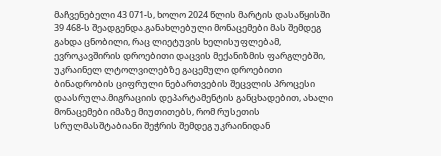მაჩვენებელი 43 071-ს, ხოლო 2024 წლის მარტის დასაწყისში 39 468-ს შეადგენდა.განახლებული მონაცემები მას შემდეგ გახდა ცნობილი, რაც ლიეტუვის ხელისუფლებამ, ევროკავშირის დროებითი დაცვის მექანიზმის ფარგლებში, უკრაინელ ლტოლვილებზე გაცემული დროებითი ბინადრობის ციფრული ნებართვების შეცვლის პროცესი დაასრულა.მიგრაციის დეპარტამენტის განცხადებით, ახალი მონაცემები იმაზე მიუთითებს, რომ რუსეთის სრულმასშტაბიანი შეჭრის შემდეგ უკრაინიდან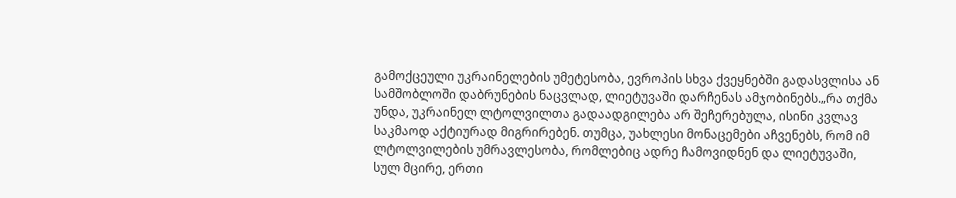გამოქცეული უკრაინელების უმეტესობა, ევროპის სხვა ქვეყნებში გადასვლისა ან სამშობლოში დაბრუნების ნაცვლად, ლიეტუვაში დარჩენას ამჯობინებს.„რა თქმა უნდა, უკრაინელ ლტოლვილთა გადაადგილება არ შეჩერებულა, ისინი კვლავ საკმაოდ აქტიურად მიგრირებენ. თუმცა, უახლესი მონაცემები აჩვენებს, რომ იმ ლტოლვილების უმრავლესობა, რომლებიც ადრე ჩამოვიდნენ და ლიეტუვაში, სულ მცირე, ერთი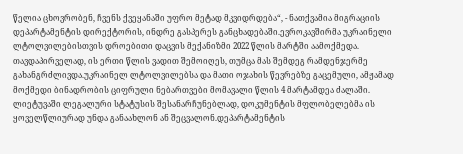წელია ცხოვრობენ, ჩვენს ქვეყანაში უფრო მეტად მკვიდრდება“, - ნათქვამია მიგრაციის დეპარტამენტის დირექტორის, ინდრე გასპერეს განცხადებაში.ევროკავშირმა უკრაინელი ლტოლვილებისთვის დროებითი დაცვის მექანიზმი 2022 წლის მარტში აამოქმედა. თავდაპირველად, ის ერთი წლის ვადით შემოიღეს, თუმცა მას შემდეგ რამდენჯერმე გახანგრძლივდა.უკრაინელ ლტოლვილებსა და მათი ოჯახის წევრებზე გაცემული, ამჟამად მოქმედი ბინადრობის ციფრული ნებართვები მომავალი წლის 4 მარტამდეა ძალაში. ლიეტუვაში ლეგალური სტატუსის შესანარჩუნებლად, დოკუმენტის მფლობელებმა ის ყოველწლიურად უნდა განაახლონ ან შეცვალონ.დეპარტამენტის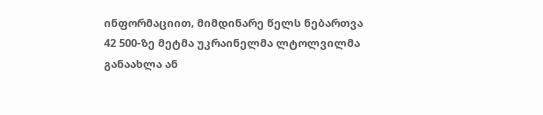ინფორმაციით, მიმდინარე წელს ნებართვა 42 500-ზე მეტმა უკრაინელმა ლტოლვილმა განაახლა ან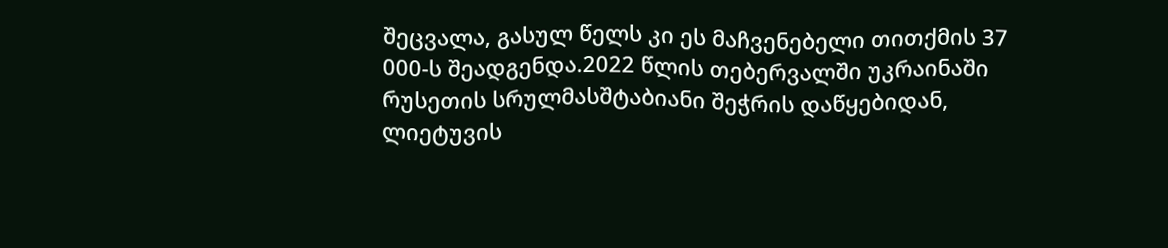შეცვალა, გასულ წელს კი ეს მაჩვენებელი თითქმის 37 000-ს შეადგენდა.2022 წლის თებერვალში უკრაინაში რუსეთის სრულმასშტაბიანი შეჭრის დაწყებიდან, ლიეტუვის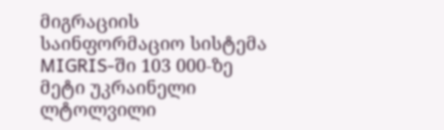მიგრაციის საინფორმაციო სისტემა MIGRIS-ში 103 000-ზე მეტი უკრაინელი ლტოლვილი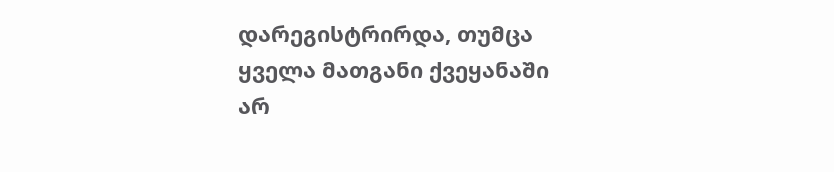დარეგისტრირდა, თუმცა ყველა მათგანი ქვეყანაში არ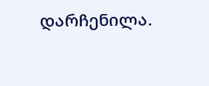დარჩენილა.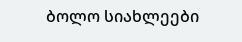ბოლო სიახლეები